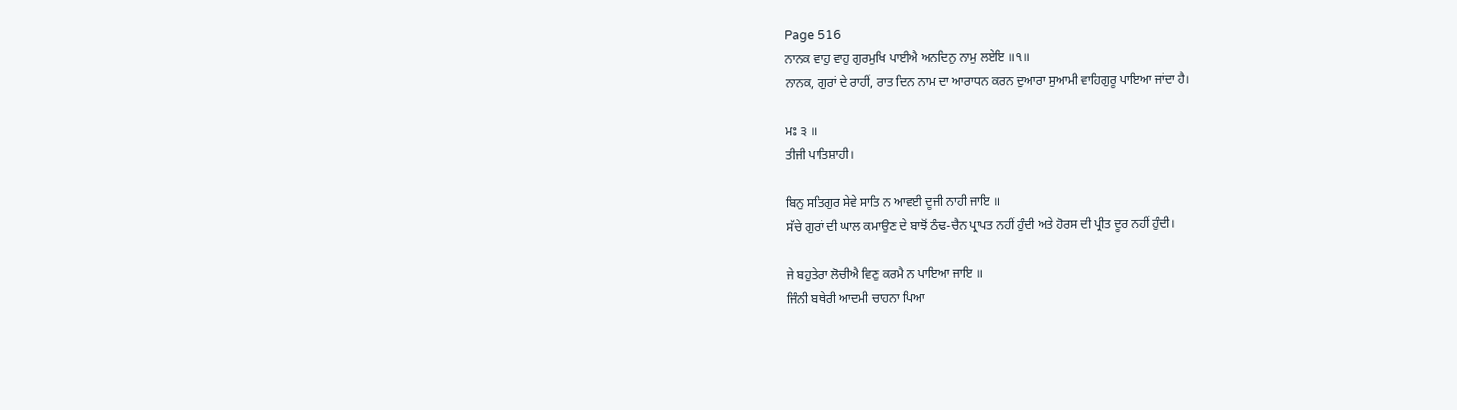Page 516
ਨਾਨਕ ਵਾਹੁ ਵਾਹੁ ਗੁਰਮੁਖਿ ਪਾਈਐ ਅਨਦਿਨੁ ਨਾਮੁ ਲਏਇ ॥੧॥
ਨਾਨਕ, ਗੁਰਾਂ ਦੇ ਰਾਹੀਂ, ਰਾਤ ਦਿਨ ਨਾਮ ਦਾ ਆਰਾਧਨ ਕਰਨ ਦੁਆਰਾ ਸੁਆਮੀ ਵਾਹਿਗੁਰੂ ਪਾਇਆ ਜਾਂਦਾ ਹੈ।

ਮਃ ੩ ॥
ਤੀਜੀ ਪਾਤਿਸ਼ਾਹੀ।

ਬਿਨੁ ਸਤਿਗੁਰ ਸੇਵੇ ਸਾਤਿ ਨ ਆਵਈ ਦੂਜੀ ਨਾਹੀ ਜਾਇ ॥
ਸੱਚੇ ਗੁਰਾਂ ਦੀ ਘਾਲ ਕਮਾਉਣ ਦੇ ਬਾਝੋਂ ਠੰਢ-ਚੈਨ ਪ੍ਰਾਪਤ ਨਹੀਂ ਹੁੰਦੀ ਅਤੇ ਹੋਰਸ ਦੀ ਪ੍ਰੀਤ ਦੂਰ ਨਹੀਂ ਹੁੰਦੀ।

ਜੇ ਬਹੁਤੇਰਾ ਲੋਚੀਐ ਵਿਣੁ ਕਰਮੈ ਨ ਪਾਇਆ ਜਾਇ ॥
ਜਿੰਨੀ ਬਥੇਰੀ ਆਦਮੀ ਚਾਹਨਾ ਪਿਆ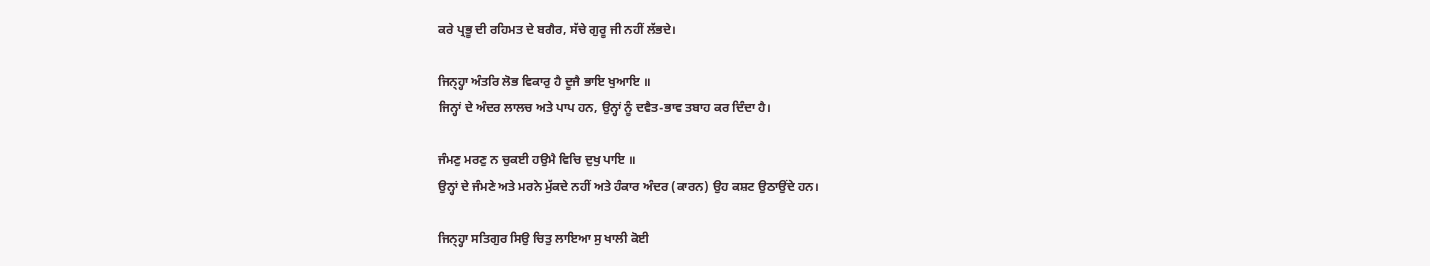ਕਰੇ ਪ੍ਰਭੂ ਦੀ ਰਹਿਮਤ ਦੇ ਬਗੈਰ, ਸੱਚੇ ਗੁਰੂ ਜੀ ਨਹੀਂ ਲੱਭਦੇ।

ਜਿਨ੍ਹ੍ਹਾ ਅੰਤਰਿ ਲੋਭ ਵਿਕਾਰੁ ਹੈ ਦੂਜੈ ਭਾਇ ਖੁਆਇ ॥
ਜਿਨ੍ਹਾਂ ਦੇ ਅੰਦਰ ਲਾਲਚ ਅਤੇ ਪਾਪ ਹਨ, ਉਨ੍ਹਾਂ ਨੂੰ ਦਵੈਤ-ਭਾਵ ਤਬਾਹ ਕਰ ਦਿੰਦਾ ਹੈ।

ਜੰਮਣੁ ਮਰਣੁ ਨ ਚੁਕਈ ਹਉਮੈ ਵਿਚਿ ਦੁਖੁ ਪਾਇ ॥
ਉਨ੍ਹਾਂ ਦੇ ਜੰਮਣੇ ਅਤੇ ਮਰਨੇ ਮੁੱਕਦੇ ਨਹੀਂ ਅਤੇ ਹੰਕਾਰ ਅੰਦਰ (ਕਾਰਨ) ਉਹ ਕਸ਼ਟ ਉਠਾਉਂਦੇ ਹਨ।

ਜਿਨ੍ਹ੍ਹਾ ਸਤਿਗੁਰ ਸਿਉ ਚਿਤੁ ਲਾਇਆ ਸੁ ਖਾਲੀ ਕੋਈ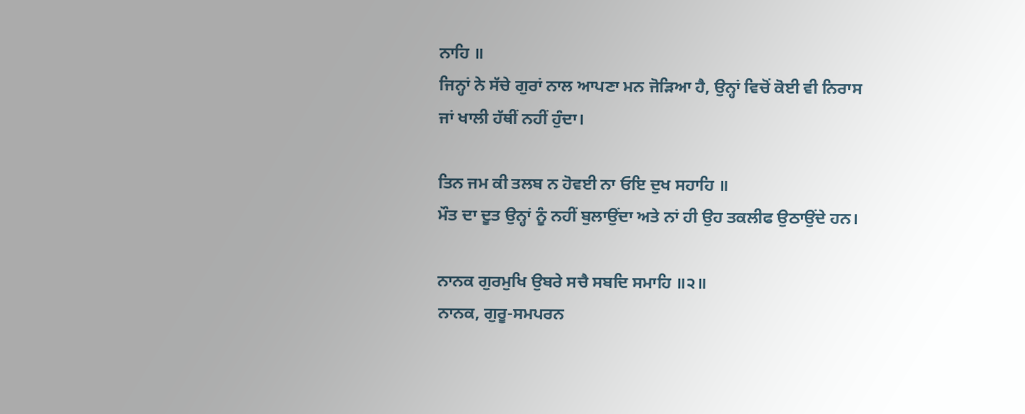ਨਾਹਿ ॥
ਜਿਨ੍ਹਾਂ ਨੇ ਸੱਚੇ ਗੁਰਾਂ ਨਾਲ ਆਪਣਾ ਮਨ ਜੋੜਿਆ ਹੈ, ਉਨ੍ਹਾਂ ਵਿਚੋਂ ਕੋਈ ਵੀ ਨਿਰਾਸ ਜਾਂ ਖਾਲੀ ਹੱਥੀਂ ਨਹੀਂ ਹੁੰਦਾ।

ਤਿਨ ਜਮ ਕੀ ਤਲਬ ਨ ਹੋਵਈ ਨਾ ਓਇ ਦੁਖ ਸਹਾਹਿ ॥
ਮੌਤ ਦਾ ਦੂਤ ਉਨ੍ਹਾਂ ਨੂੰ ਨਹੀਂ ਬੁਲਾਉਂਦਾ ਅਤੇ ਨਾਂ ਹੀ ਉਹ ਤਕਲੀਫ ਉਠਾਉਂਦੇ ਹਨ।

ਨਾਨਕ ਗੁਰਮੁਖਿ ਉਬਰੇ ਸਚੈ ਸਬਦਿ ਸਮਾਹਿ ॥੨॥
ਨਾਨਕ, ਗੁਰੂ-ਸਮਪਰਨ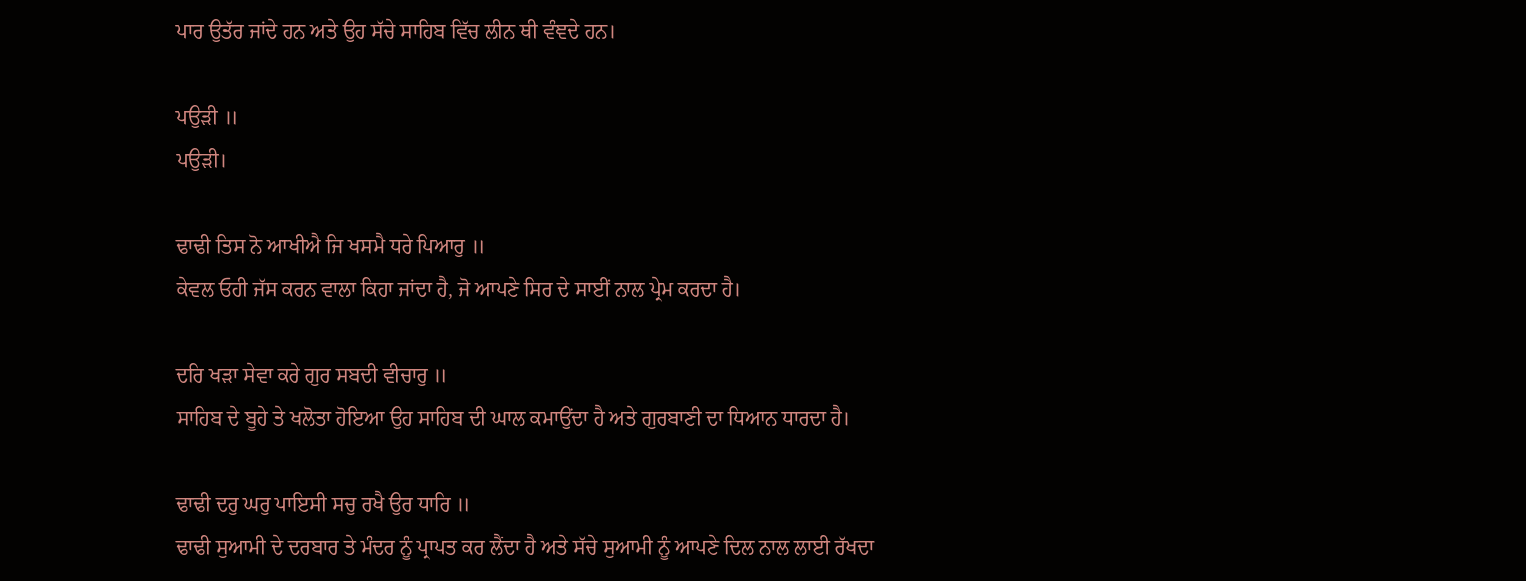ਪਾਰ ਉਤੱਰ ਜਾਂਦੇ ਹਨ ਅਤੇ ਉਹ ਸੱਚੇ ਸਾਹਿਬ ਵਿੱਚ ਲੀਨ ਥੀ ਵੰਞਦੇ ਹਨ।

ਪਉੜੀ ॥
ਪਉੜੀ।

ਢਾਢੀ ਤਿਸ ਨੋ ਆਖੀਐ ਜਿ ਖਸਮੈ ਧਰੇ ਪਿਆਰੁ ॥
ਕੇਵਲ ਓਹੀ ਜੱਸ ਕਰਨ ਵਾਲਾ ਕਿਹਾ ਜਾਂਦਾ ਹੈ, ਜੋ ਆਪਣੇ ਸਿਰ ਦੇ ਸਾਈਂ ਨਾਲ ਪ੍ਰੇਮ ਕਰਦਾ ਹੈ।

ਦਰਿ ਖੜਾ ਸੇਵਾ ਕਰੇ ਗੁਰ ਸਬਦੀ ਵੀਚਾਰੁ ॥
ਸਾਹਿਬ ਦੇ ਬੂਹੇ ਤੇ ਖਲੋਤਾ ਹੋਇਆ ਉਹ ਸਾਹਿਬ ਦੀ ਘਾਲ ਕਮਾਉਂਦਾ ਹੈ ਅਤੇ ਗੁਰਬਾਣੀ ਦਾ ਧਿਆਨ ਧਾਰਦਾ ਹੈ।

ਢਾਢੀ ਦਰੁ ਘਰੁ ਪਾਇਸੀ ਸਚੁ ਰਖੈ ਉਰ ਧਾਰਿ ॥
ਢਾਢੀ ਸੁਆਮੀ ਦੇ ਦਰਬਾਰ ਤੇ ਮੰਦਰ ਨੂੰ ਪ੍ਰਾਪਤ ਕਰ ਲੈਂਦਾ ਹੈ ਅਤੇ ਸੱਚੇ ਸੁਆਮੀ ਨੂੰ ਆਪਣੇ ਦਿਲ ਨਾਲ ਲਾਈ ਰੱਖਦਾ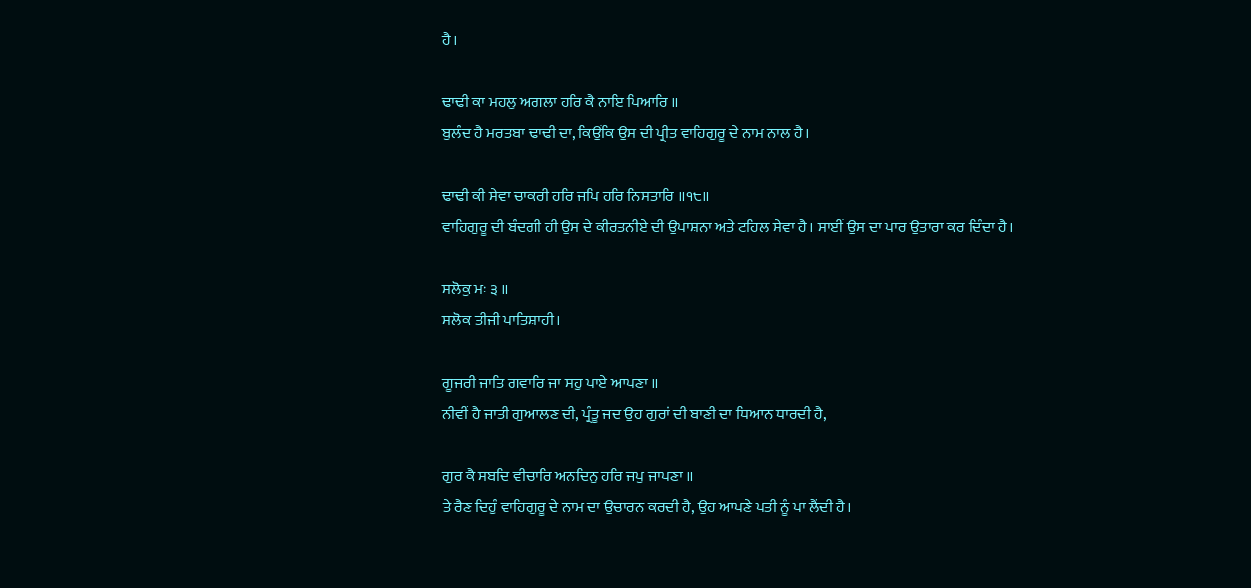ਹੈ।

ਢਾਢੀ ਕਾ ਮਹਲੁ ਅਗਲਾ ਹਰਿ ਕੈ ਨਾਇ ਪਿਆਰਿ ॥
ਬੁਲੰਦ ਹੈ ਮਰਤਬਾ ਢਾਢੀ ਦਾ, ਕਿਉਂਕਿ ਉਸ ਦੀ ਪ੍ਰੀਤ ਵਾਹਿਗੁਰੂ ਦੇ ਨਾਮ ਨਾਲ ਹੈ।

ਢਾਢੀ ਕੀ ਸੇਵਾ ਚਾਕਰੀ ਹਰਿ ਜਪਿ ਹਰਿ ਨਿਸਤਾਰਿ ॥੧੮॥
ਵਾਹਿਗੁਰੂ ਦੀ ਬੰਦਗੀ ਹੀ ਉਸ ਦੇ ਕੀਰਤਨੀਏ ਦੀ ਉਪਾਸ਼ਨਾ ਅਤੇ ਟਹਿਲ ਸੇਵਾ ਹੈ। ਸਾਈਂ ਉਸ ਦਾ ਪਾਰ ਉਤਾਰਾ ਕਰ ਦਿੰਦਾ ਹੈ।

ਸਲੋਕੁ ਮਃ ੩ ॥
ਸਲੋਕ ਤੀਜੀ ਪਾਤਿਸ਼ਾਹੀ।

ਗੂਜਰੀ ਜਾਤਿ ਗਵਾਰਿ ਜਾ ਸਹੁ ਪਾਏ ਆਪਣਾ ॥
ਨੀਵੀਂ ਹੈ ਜਾਤੀ ਗੁਆਲਣ ਦੀ, ਪ੍ਰੰਤੂ ਜਦ ਉਹ ਗੁਰਾਂ ਦੀ ਬਾਣੀ ਦਾ ਧਿਆਨ ਧਾਰਦੀ ਹੈ,

ਗੁਰ ਕੈ ਸਬਦਿ ਵੀਚਾਰਿ ਅਨਦਿਨੁ ਹਰਿ ਜਪੁ ਜਾਪਣਾ ॥
ਤੇ ਰੈਣ ਦਿਹੁੰ ਵਾਹਿਗੁਰੂ ਦੇ ਨਾਮ ਦਾ ਉਚਾਰਨ ਕਰਦੀ ਹੈ, ਉਹ ਆਪਣੇ ਪਤੀ ਨੂੰ ਪਾ ਲੈਂਦੀ ਹੈ।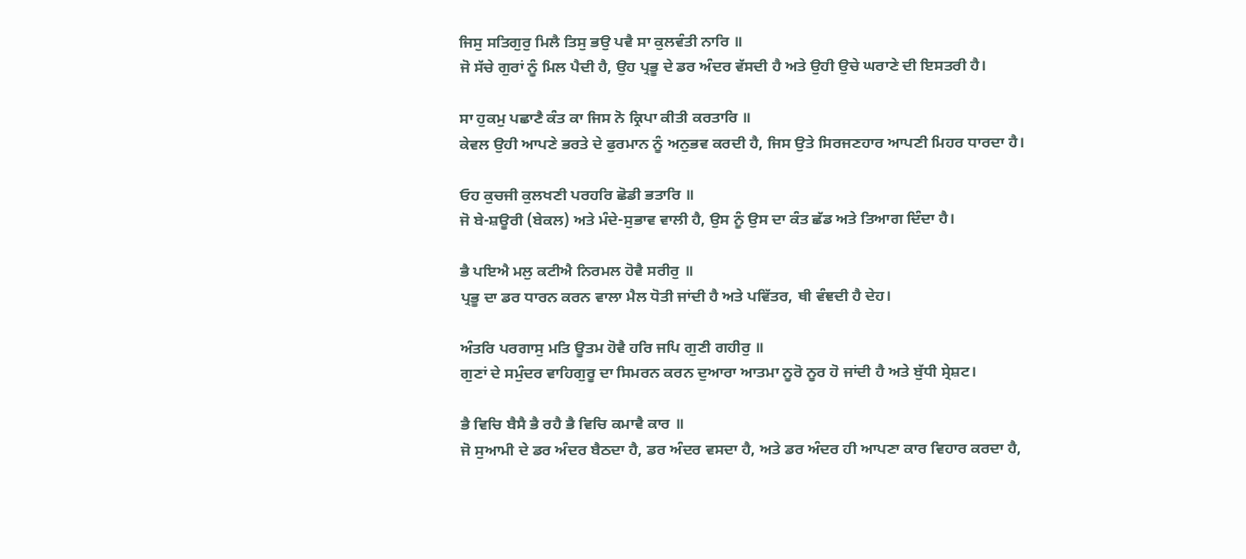ਜਿਸੁ ਸਤਿਗੁਰੁ ਮਿਲੈ ਤਿਸੁ ਭਉ ਪਵੈ ਸਾ ਕੁਲਵੰਤੀ ਨਾਰਿ ॥
ਜੋ ਸੱਚੇ ਗੁਰਾਂ ਨੂੰ ਮਿਲ ਪੈਦੀ ਹੈ, ਉਹ ਪ੍ਰਭੂ ਦੇ ਡਰ ਅੰਦਰ ਵੱਸਦੀ ਹੈ ਅਤੇ ਉਹੀ ਉਚੇ ਘਰਾਣੇ ਦੀ ਇਸਤਰੀ ਹੈ।

ਸਾ ਹੁਕਮੁ ਪਛਾਣੈ ਕੰਤ ਕਾ ਜਿਸ ਨੋ ਕ੍ਰਿਪਾ ਕੀਤੀ ਕਰਤਾਰਿ ॥
ਕੇਵਲ ਉਹੀ ਆਪਣੇ ਭਰਤੇ ਦੇ ਫੁਰਮਾਨ ਨੂੰ ਅਨੁਭਵ ਕਰਦੀ ਹੈ, ਜਿਸ ਉਤੇ ਸਿਰਜਣਹਾਰ ਆਪਣੀ ਮਿਹਰ ਧਾਰਦਾ ਹੈ।

ਓਹ ਕੁਚਜੀ ਕੁਲਖਣੀ ਪਰਹਰਿ ਛੋਡੀ ਭਤਾਰਿ ॥
ਜੋ ਬੇ-ਸ਼ਊਰੀ (ਬੇਕਲ) ਅਤੇ ਮੰਦੇ-ਸੁਭਾਵ ਵਾਲੀ ਹੈ, ਉਸ ਨੂੰ ਉਸ ਦਾ ਕੰਤ ਛੱਡ ਅਤੇ ਤਿਆਗ ਦਿੰਦਾ ਹੈ।

ਭੈ ਪਇਐ ਮਲੁ ਕਟੀਐ ਨਿਰਮਲ ਹੋਵੈ ਸਰੀਰੁ ॥
ਪ੍ਰਭੂ ਦਾ ਡਰ ਧਾਰਨ ਕਰਨ ਵਾਲਾ ਮੈਲ ਧੋਤੀ ਜਾਂਦੀ ਹੈ ਅਤੇ ਪਵਿੱਤਰ, ਥੀ ਵੰਞਦੀ ਹੈ ਦੇਹ।

ਅੰਤਰਿ ਪਰਗਾਸੁ ਮਤਿ ਊਤਮ ਹੋਵੈ ਹਰਿ ਜਪਿ ਗੁਣੀ ਗਹੀਰੁ ॥
ਗੁਣਾਂ ਦੇ ਸਮੁੰਦਰ ਵਾਹਿਗੁਰੂ ਦਾ ਸਿਮਰਨ ਕਰਨ ਦੁਆਰਾ ਆਤਮਾ ਨੂਰੋ ਨੂਰ ਹੋ ਜਾਂਦੀ ਹੈ ਅਤੇ ਬੁੱਧੀ ਸ੍ਰੇਸ਼ਟ।

ਭੈ ਵਿਚਿ ਬੈਸੈ ਭੈ ਰਹੈ ਭੈ ਵਿਚਿ ਕਮਾਵੈ ਕਾਰ ॥
ਜੋ ਸੁਆਮੀ ਦੇ ਡਰ ਅੰਦਰ ਬੈਠਦਾ ਹੈ, ਡਰ ਅੰਦਰ ਵਸਦਾ ਹੈ, ਅਤੇ ਡਰ ਅੰਦਰ ਹੀ ਆਪਣਾ ਕਾਰ ਵਿਹਾਰ ਕਰਦਾ ਹੈ,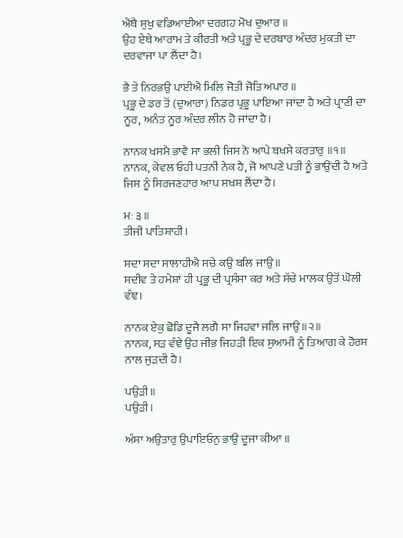ਐਥੈ ਸੁਖੁ ਵਡਿਆਈਆ ਦਰਗਹ ਮੋਖ ਦੁਆਰ ॥
ਉਹ ਏਥੇ ਆਰਾਮ ਤੇ ਕੀਰਤੀ ਅਤੇ ਪ੍ਰਭੂ ਦੇ ਦਰਬਾਰ ਅੰਦਰ ਮੁਕਤੀ ਦਾ ਦਰਵਾਜਾ ਪਾ ਲੈਂਦਾ ਹੈ।

ਭੈ ਤੇ ਨਿਰਭਉ ਪਾਈਐ ਮਿਲਿ ਜੋਤੀ ਜੋਤਿ ਅਪਾਰ ॥
ਪ੍ਰਭੂ ਦੇ ਡਰ ਤੋਂ (ਦੁਆਰਾ) ਨਿਡਰ ਪ੍ਰਭੂ ਪਾਇਆ ਜਾਂਦਾ ਹੈ ਅਤੇ ਪ੍ਰਾਣੀ ਦਾ ਨੂਰ, ਅਨੰਤ ਨੂਰ ਅੰਦਰ ਲੀਨ ਹੋ ਜਾਂਦਾ ਹੈ।

ਨਾਨਕ ਖਸਮੈ ਭਾਵੈ ਸਾ ਭਲੀ ਜਿਸ ਨੋ ਆਪੇ ਬਖਸੇ ਕਰਤਾਰੁ ॥੧॥
ਨਾਨਕ, ਕੇਵਲ ਓਹੀ ਪਤਨੀ ਨੇਕ ਹੈ, ਜੋ ਆਪਣੇ ਪਤੀ ਨੂੰ ਭਾਉਂਦੀ ਹੈ ਅਤੇ ਜਿਸ ਨੂੰ ਸਿਰਜਣਹਾਰ ਆਪ ਸਖਸ਼ ਲੈਂਦਾ ਹੈ।

ਮਃ ੩ ॥
ਤੀਜੀ ਪਾਤਿਸ਼ਾਹੀ।

ਸਦਾ ਸਦਾ ਸਾਲਾਹੀਐ ਸਚੇ ਕਉ ਬਲਿ ਜਾਉ ॥
ਸਦੀਵ ਤੇ ਹਮੇਸ਼ਾਂ ਹੀ ਪ੍ਰਭੂ ਦੀ ਪ੍ਰਸੰਸਾ ਕਰ ਅਤੇ ਸੱਚੇ ਮਾਲਕ ਉਤੋਂ ਘੋਲੀ ਵੰਞ।

ਨਾਨਕ ਏਕੁ ਛੋਡਿ ਦੂਜੈ ਲਗੈ ਸਾ ਜਿਹਵਾ ਜਲਿ ਜਾਉ ॥੨॥
ਨਾਨਕ, ਸੜ ਵੰਞੇ ਉਹ ਜੀਭ ਜਿਹੜੀ ਇਕ ਸੁਆਮੀ ਨੂੰ ਤਿਆਗ ਕੇ ਹੋਰਸ ਨਾਲ ਜੁੜਦੀ ਹੈ।

ਪਉੜੀ ॥
ਪਉੜੀ।

ਅੰਸਾ ਅਉਤਾਰੁ ਉਪਾਇਓਨੁ ਭਾਉ ਦੂਜਾ ਕੀਆ ॥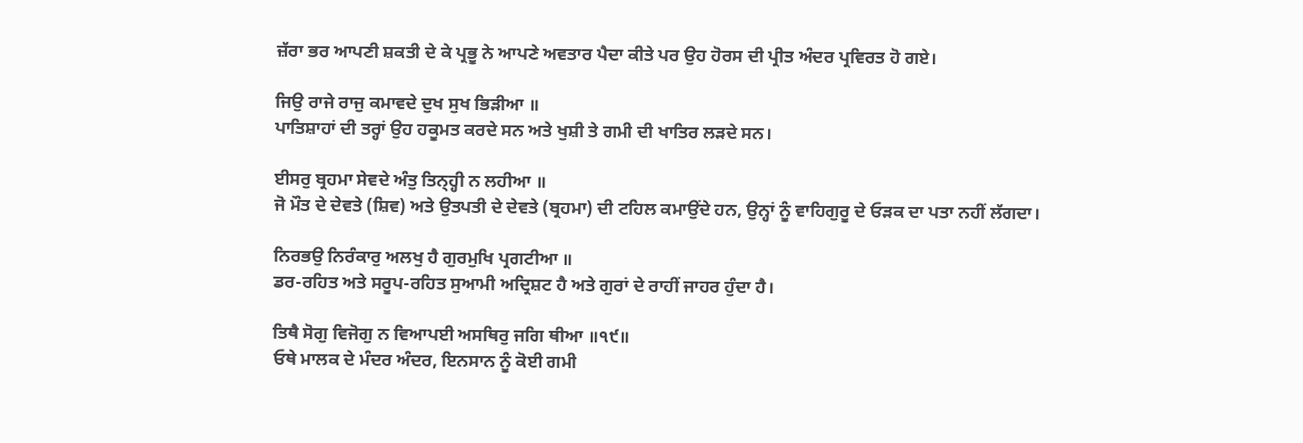ਜ਼ੱਰਾ ਭਰ ਆਪਣੀ ਸ਼ਕਤੀ ਦੇ ਕੇ ਪ੍ਰਭੂ ਨੇ ਆਪਣੇ ਅਵਤਾਰ ਪੈਦਾ ਕੀਤੇ ਪਰ ਉਹ ਹੋਰਸ ਦੀ ਪ੍ਰੀਤ ਅੰਦਰ ਪ੍ਰਵਿਰਤ ਹੋ ਗਏ।

ਜਿਉ ਰਾਜੇ ਰਾਜੁ ਕਮਾਵਦੇ ਦੁਖ ਸੁਖ ਭਿੜੀਆ ॥
ਪਾਤਿਸ਼ਾਹਾਂ ਦੀ ਤਰ੍ਹਾਂ ਉਹ ਹਕੂਮਤ ਕਰਦੇ ਸਨ ਅਤੇ ਖੁਸ਼ੀ ਤੇ ਗਮੀ ਦੀ ਖਾਤਿਰ ਲੜਦੇ ਸਨ।

ਈਸਰੁ ਬ੍ਰਹਮਾ ਸੇਵਦੇ ਅੰਤੁ ਤਿਨ੍ਹ੍ਹੀ ਨ ਲਹੀਆ ॥
ਜੋ ਮੌਤ ਦੇ ਦੇਵਤੇ (ਸ਼ਿਵ) ਅਤੇ ਉਤਪਤੀ ਦੇ ਦੇਵਤੇ (ਬ੍ਰਹਮਾ) ਦੀ ਟਹਿਲ ਕਮਾਉਂਦੇ ਹਨ, ਉਨ੍ਹਾਂ ਨੂੰ ਵਾਹਿਗੁਰੂ ਦੇ ਓੜਕ ਦਾ ਪਤਾ ਨਹੀਂ ਲੱਗਦਾ।

ਨਿਰਭਉ ਨਿਰੰਕਾਰੁ ਅਲਖੁ ਹੈ ਗੁਰਮੁਖਿ ਪ੍ਰਗਟੀਆ ॥
ਡਰ-ਰਹਿਤ ਅਤੇ ਸਰੂਪ-ਰਹਿਤ ਸੁਆਮੀ ਅਦ੍ਰਿਸ਼ਟ ਹੈ ਅਤੇ ਗੁਰਾਂ ਦੇ ਰਾਹੀਂ ਜਾਹਰ ਹੁੰਦਾ ਹੈ।

ਤਿਥੈ ਸੋਗੁ ਵਿਜੋਗੁ ਨ ਵਿਆਪਈ ਅਸਥਿਰੁ ਜਗਿ ਥੀਆ ॥੧੯॥
ਓਥੇ ਮਾਲਕ ਦੇ ਮੰਦਰ ਅੰਦਰ, ਇਨਸਾਨ ਨੂੰ ਕੋਈ ਗਮੀ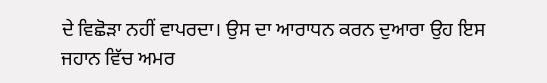ਦੇ ਵਿਛੋੜਾ ਨਹੀਂ ਵਾਪਰਦਾ। ਉਸ ਦਾ ਆਰਾਧਨ ਕਰਨ ਦੁਆਰਾ ਉਹ ਇਸ ਜਹਾਨ ਵਿੱਚ ਅਮਰ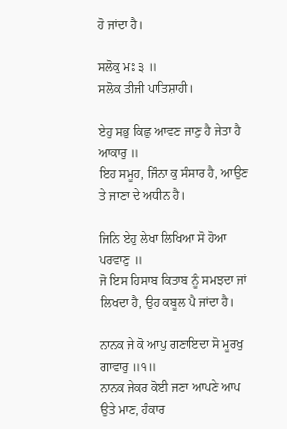ਹੋ ਜਾਂਦਾ ਹੈ।

ਸਲੋਕੁ ਮਃ ੩ ॥
ਸਲੋਕ ਤੀਜੀ ਪਾਤਿਸ਼ਾਹੀ।

ਏਹੁ ਸਭੁ ਕਿਛੁ ਆਵਣ ਜਾਣੁ ਹੈ ਜੇਤਾ ਹੈ ਆਕਾਰੁ ॥
ਇਹ ਸਮੂਹ, ਜਿੰਨਾ ਕੁ ਸੰਸਾਰ ਹੈ, ਆਉਣ ਤੇ ਜਾਣਾ ਦੇ ਅਧੀਨ ਹੈ।

ਜਿਨਿ ਏਹੁ ਲੇਖਾ ਲਿਖਿਆ ਸੋ ਹੋਆ ਪਰਵਾਣੁ ॥
ਜੋ ਇਸ ਹਿਸਾਬ ਕਿਤਾਬ ਨੂੰ ਸਮਝਦਾ ਜਾਂ ਲਿਖਦਾ ਹੈ, ਉਹ ਕਬੂਲ ਪੈ ਜਾਂਦਾ ਹੈ।

ਨਾਨਕ ਜੇ ਕੋ ਆਪੁ ਗਣਾਇਦਾ ਸੋ ਮੂਰਖੁ ਗਾਵਾਰੁ ॥੧॥
ਨਾਨਕ ਜੇਕਰ ਕੋਈ ਜਣਾ ਆਪਣੇ ਆਪ ਉਤੇ ਮਾਣ, ਹੰਕਾਰ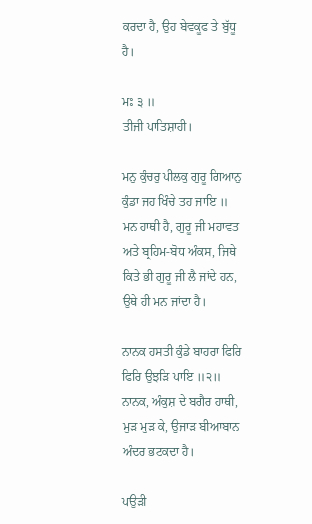ਕਰਦਾ ਹੈ, ਉਹ ਬੇਵਕੂਫ ਤੇ ਬੁੱਧੂ ਹੈ।

ਮਃ ੩ ॥
ਤੀਜੀ ਪਾਤਿਸ਼ਾਹੀ।

ਮਨੁ ਕੁੰਚਰੁ ਪੀਲਕੁ ਗੁਰੂ ਗਿਆਨੁ ਕੁੰਡਾ ਜਹ ਖਿੰਚੇ ਤਹ ਜਾਇ ॥
ਮਨ ਹਾਥੀ ਹੈ, ਗੁਰੂ ਜੀ ਮਹਾਵਤ ਅਤੇ ਬ੍ਰਹਿਮ-ਬੋਧ ਅੰਕਸ, ਜਿਥੇ ਕਿਤੇ ਭੀ ਗੁਰੂ ਜੀ ਲੈ ਜਾਂਦੇ ਹਨ, ਉਥੇ ਹੀ ਮਨ ਜਾਂਦਾ ਹੈ।

ਨਾਨਕ ਹਸਤੀ ਕੁੰਡੇ ਬਾਹਰਾ ਫਿਰਿ ਫਿਰਿ ਉਝੜਿ ਪਾਇ ॥੨॥
ਨਾਨਕ, ਅੰਕੁਸ਼ ਦੇ ਬਗੈਰ ਹਾਥੀ, ਮੁੜ ਮੁੜ ਕੇ, ਉਜਾੜ ਬੀਆਬਾਨ ਅੰਦਰ ਭਟਕਦਾ ਹੈ।

ਪਉੜੀ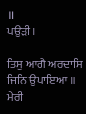॥
ਪਉੜੀ।

ਤਿਸੁ ਆਗੈ ਅਰਦਾਸਿ ਜਿਨਿ ਉਪਾਇਆ ॥
ਮੇਰੀ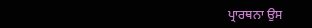ਪ੍ਰਾਰਥਨਾ ਉਸ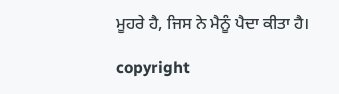ਮੂਹਰੇ ਹੈ, ਜਿਸ ਨੇ ਮੈਨੂੰ ਪੈਦਾ ਕੀਤਾ ਹੈ।

copyright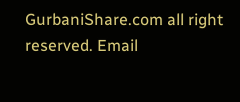GurbaniShare.com all right reserved. Email